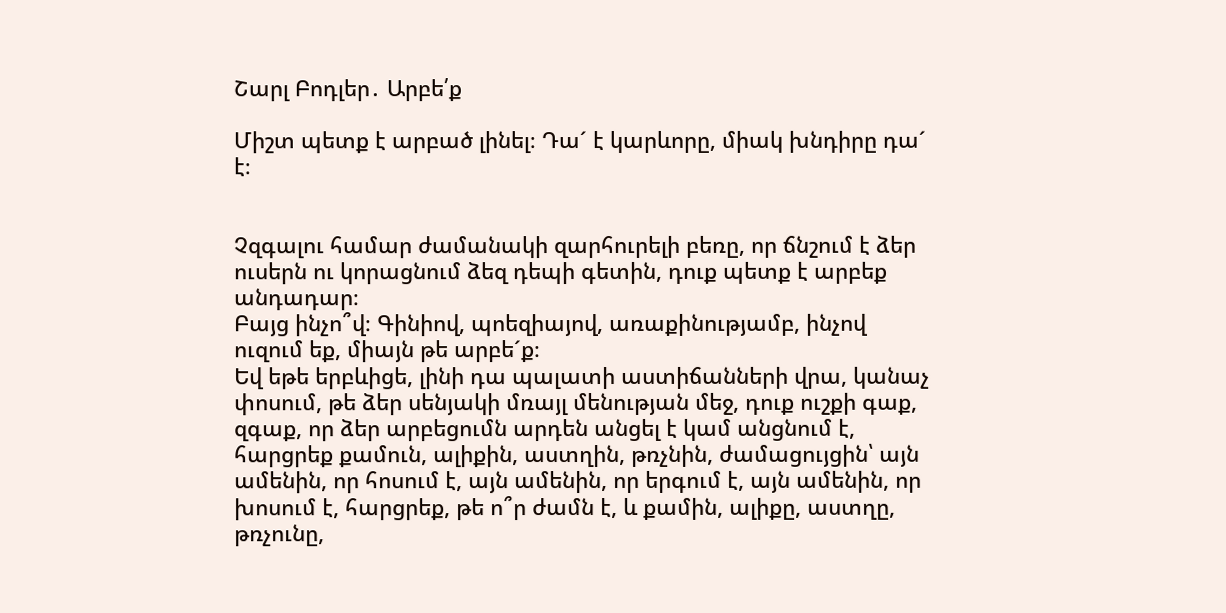Շարլ Բոդլեր․ Արբե՛ք

Միշտ պետք է արբած լինել։ Դա´ է կարևորը, միակ խնդիրը դա´ է։


Չզգալու համար ժամանակի զարհուրելի բեռը, որ ճնշում է ձեր ուսերն ու կորացնում ձեզ դեպի գետին, դուք պետք է արբեք անդադար։
Բայց ինչո՞վ։ Գինիով, պոեզիայով, առաքինությամբ, ինչով ուզում եք, միայն թե արբե´ք։
Եվ եթե երբևիցե, լինի դա պալատի աստիճանների վրա, կանաչ փոսում, թե ձեր սենյակի մռայլ մենության մեջ, դուք ուշքի գաք, զգաք, որ ձեր արբեցումն արդեն անցել է կամ անցնում է, հարցրեք քամուն, ալիքին, աստղին, թռչնին, ժամացույցին՝ այն ամենին, որ հոսում է, այն ամենին, որ երգում է, այն ամենին, որ խոսում է, հարցրեք, թե ո՞ր ժամն է, և քամին, ալիքը, աստղը, թռչունը,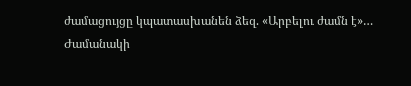ժամացույցը կպատասխանեն ձեզ. «Արբելու ժամն է»…
Ժամանակի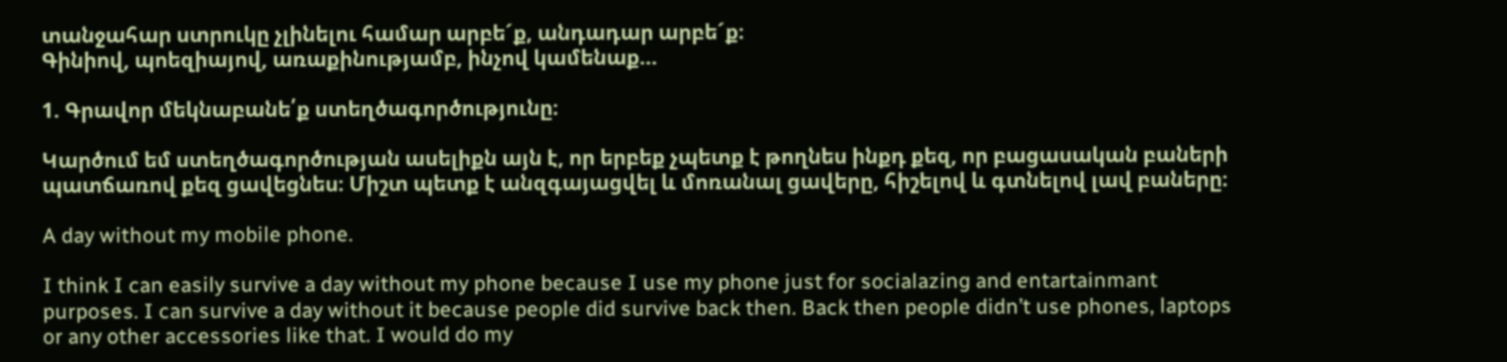տանջահար ստրուկը չլինելու համար արբե´ք, անդադար արբե´ք։
Գինիով, պոեզիայով, առաքինությամբ, ինչով կամենաք…

1. Գրավոր մեկնաբանե՛ք ստեղծագործությունը։

Կարծում եմ ստեղծագործության ասելիքն այն է, որ երբեք չպետք է թողնես ինքդ քեզ, որ բացասական բաների պատճառով քեզ ցավեցնես։ Միշտ պետք է անզգայացվել և մոռանալ ցավերը, հիշելով և գտնելով լավ բաները։

A day without my mobile phone.

I think I can easily survive a day without my phone because I use my phone just for socialazing and entartainmant purposes. I can survive a day without it because people did survive back then. Back then people didn’t use phones, laptops or any other accessories like that. I would do my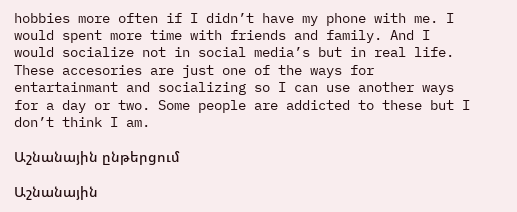hobbies more often if I didn’t have my phone with me. I would spent more time with friends and family. And I would socialize not in social media’s but in real life. These accesories are just one of the ways for entartainmant and socializing so I can use another ways for a day or two. Some people are addicted to these but I don’t think I am.

Աշնանային ընթերցում

Աշնանային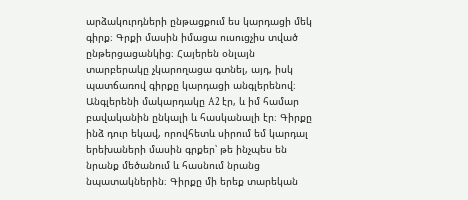արձակուրդների ընթացքում ես կարդացի մեկ գիրք։ Գրքի մասին իմացա ուսուցչիս տված ընթերցացանկից։ Հայերեն օնլայն տարբերակը չկարողացա գտնել, այդ, իսկ պատճառով գիրքը կարդացի անգլերենով։ Անգլերենի մակարդակը A2 էր, և իմ համար բավականին ընկալի և հասկանալի էր։ Գիրքը ինձ դուր եկավ, որովհետև սիրում եմ կարդալ երեխաների մասին գրքեր՝ թե ինչպես են նրանք մեծանում և հասնում նրանց նպատակներին։ Գիրքը մի երեք տարեկան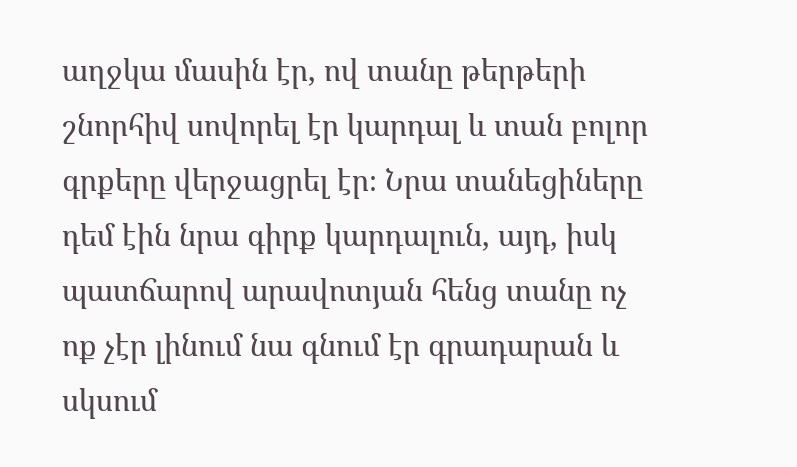աղջկա մասին էր, ով տանը թերթերի շնորհիվ սովորել էր կարդալ և տան բոլոր գրքերը վերջացրել էր։ Նրա տանեցիները դեմ էին նրա գիրք կարդալուն, այդ, իսկ պատճարով արավոտյան հենց տանը ոչ ոք չէր լինում նա գնում էր գրադարան և սկսում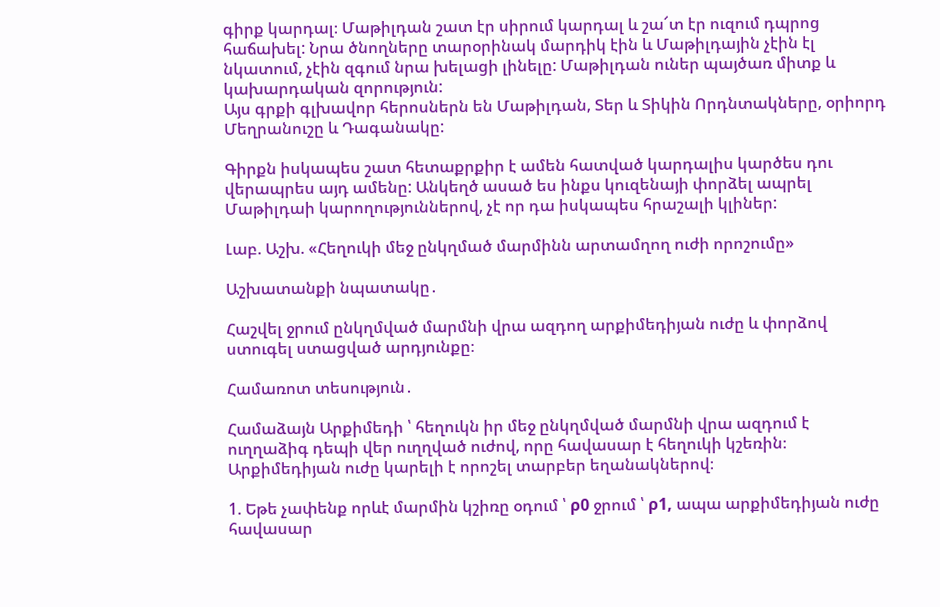գիրք կարդալ։ Մաթիլդան շատ էր սիրում կարդալ և շա՜տ էր ուզում դպրոց հաճախել: Նրա ծնողները տարօրինակ մարդիկ էին և Մաթիլդային չէին էլ նկատում, չէին զգում նրա խելացի լինելը: Մաթիլդան ուներ պայծառ միտք և կախարդական զորություն:
Այս գրքի գլխավոր հերոսներն են Մաթիլդան, Տեր և Տիկին Որդնտակները, օրիորդ Մեղրանուշը և Դագանակը:

Գիրքն իսկապես շատ հետաքրքիր է ամեն հատված կարդալիս կարծես դու վերապրես այդ ամենը: Անկեղծ ասած ես ինքս կուզենայի փորձել ապրել Մաթիլդաի կարողություններով, չէ որ դա իսկապես հրաշալի կլիներ:

Լաբ. Աշխ. «Հեղուկի մեջ ընկղմած մարմինն արտամղող ուժի որոշումը»

Աշխատանքի նպատակը․

Հաշվել ջրում ընկղմված մարմնի վրա ազդող արքիմեդիյան ուժը և փորձով ստուգել ստացված արդյունքը։

Համառոտ տեսություն․

Համաձայն Արքիմեդի ՝ հեղուկն իր մեջ ընկղմված մարմնի վրա ազդում է ուղղաձիգ դեպի վեր ուղղված ուժով, որը հավասար է հեղուկի կշեռին։ Արքիմեդիյան ուժը կարելի է որոշել տարբեր եղանակներով։

1. Եթե չափենք որևէ մարմին կշիռը օդում ՝ ρ0 ջրում ՝ ρ1, ապա արքիմեդիյան ուժը հավասար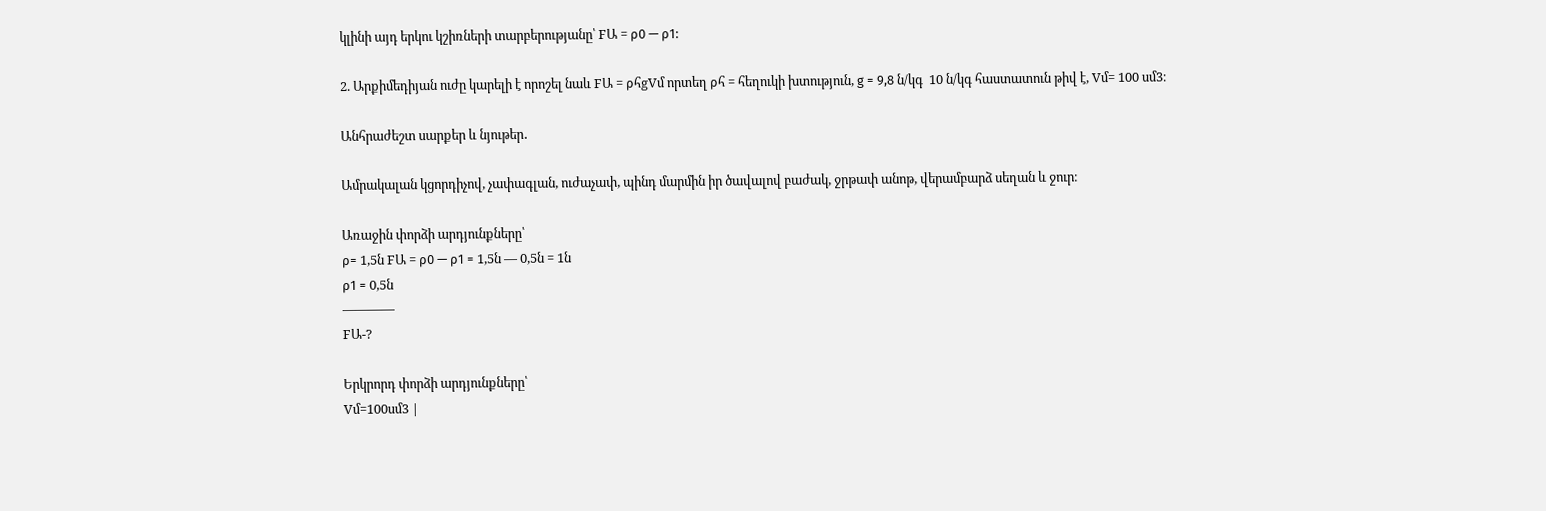կլինի այդ երկու կշիռների տարբերությանը՝ FԱ = ρ0 — ρ1:

2. Արքիմեդիյան ուժը կարելի է որոշել նաև FԱ = ρհgVմ որտեղ ρհ = հեղուկի խտություն, g = 9,8 ն/կգ  10 ն/կգ հաստատուն թիվ է, Vմ= 100 սմ3։

Անհրաժեշտ սարքեր և նյութեր․

Ամրակալան կցորդիչով, չափագլան, ուժաչափ, պինդ մարմին իր ծավալով բաժակ, ջրթափ անոթ, վերամբարձ սեղան և ջուր։

Առաջին փորձի արդյունքները՝
ρ= 1,5ն FԱ = ρ0 — ρ1 = 1,5ն — 0,5ն = 1ն
ρ1 = 0,5ն
————
FԱ-?

Երկրորդ փորձի արդյունքները՝
Vմ=100սմ3 |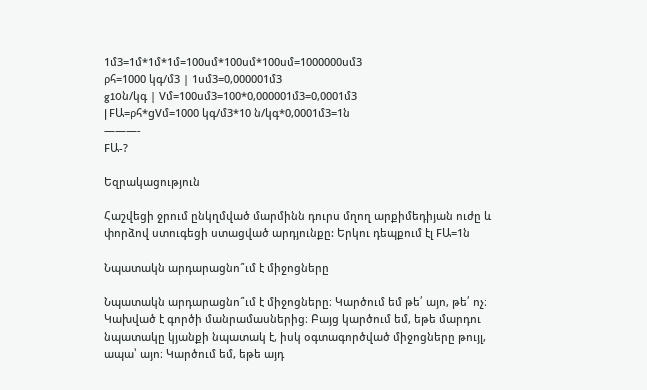1մ3=1մ*1մ*1մ=100սմ*100սմ*100սմ=1000000սմ3
ρհ=1000 կգ/մ3 | 1սմ3=0,000001մ3
g10ն/կգ | Vմ=100սմ3=100*0,000001մ3=0,0001մ3
| FԱ=ρհ*gVմ=1000 կգ/մ3*10 ն/կգ*0,0001մ3=1ն
———-
FԱ-?

Եզրակացություն

Հաշվեցի ջրում ընկղմված մարմինն դուրս մղող արքիմեդիյան ուժը և փորձով ստուգեցի ստացված արդյունքը: Երկու դեպքում էլ FԱ=1ն

Նպատակն արդարացնո՞ւմ է միջոցները

Նպատակն արդարացնո՞ւմ է միջոցները։ Կարծում եմ թե՛ այո, թե՛ ոչ։ Կախված է գործի մանրամասներից։ Բայց կարծում եմ, եթե մարդու նպատակը կյանքի նպատակ է, իսկ օգտագործված միջոցները թույլ, ապա՝ այո։ Կարծում եմ, եթե այդ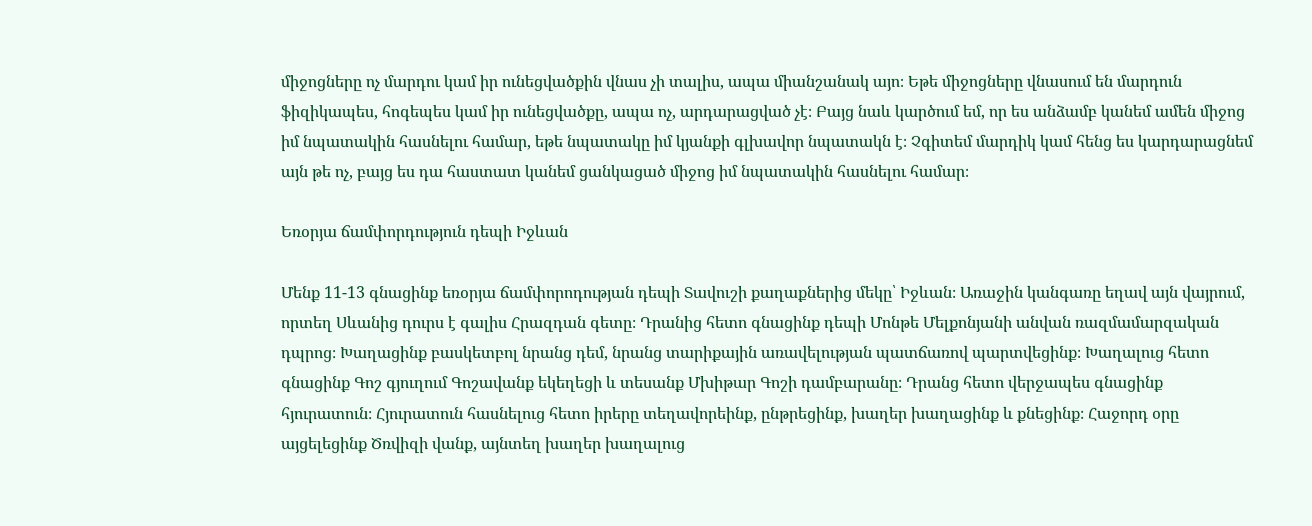միջոցները ոչ մարդու կամ իր ունեցվածքին վնաս չի տալիս, ապա միանշանակ այո։ Եթե միջոցները վնասում են մարդուն ֆիզիկապես, հոգեպես կամ իր ունեցվածքը, ապա ոչ, արդարացված չէ։ Բայց նաև կարծում եմ, որ ես անձամբ կանեմ ամեն միջոց իմ նպատակին հասնելու համար, եթե նպատակը իմ կյանքի գլխավոր նպատակն է։ Չգիտեմ մարդիկ կամ հենց ես կարդարացնեմ այն թե ոչ, բայց ես դա հաստատ կանեմ ցանկացած միջոց իմ նպատակին հասնելու համար։

Եռօրյա ճամփորդություն դեպի Իջևան

Մենք 11-13 գնացինք եռօրյա ճամփորոդության դեպի Տավուշի քաղաքներից մեկը՝ Իջևան։ Առաջին կանգառը եղավ այն վայրում, որտեղ Սևանից դուրս է գալիս Հրազդան գետը։ Դրանից հետո գնացինք դեպի Մոնթե Մելքոնյանի անվան ռազմամարզական դպրոց։ Խաղացինք բասկետբոլ նրանց դեմ, նրանց տարիքային առավելության պատճառով պարտվեցինք։ Խաղալուց հետո գնացինք Գոշ գյուղում Գոշավանք եկեղեցի և տեսանք Մխիթար Գոշի դամբարանը։ Դրանց հետո վերջապես գնացինք հյուրատուն։ Հյուրատուն հասնելուց հետո իրերը տեղավորեինք, ընթրեցինք, խաղեր խաղացինք և քնեցինք։ Հաջորդ օրը այցելեցինք Ծռվիզի վանք, այնտեղ խաղեր խաղալուց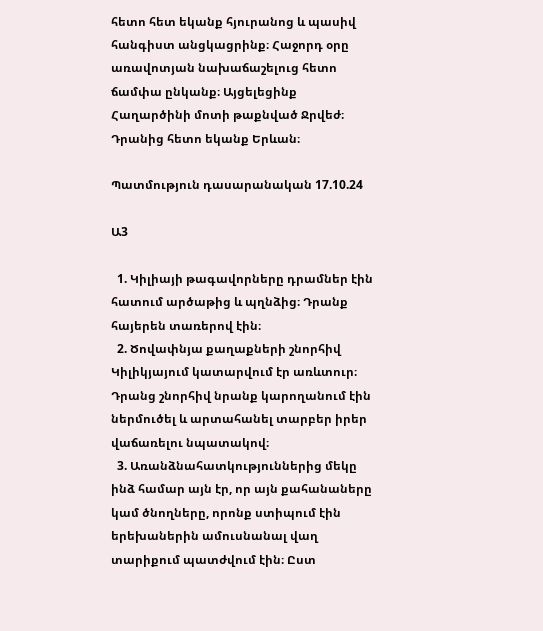հետո հետ եկանք հյուրանոց և պասիվ հանգիստ անցկացրինք։ Հաջորդ օրը առավոտյան նախաճաշելուց հետո ճամփա ընկանք։ Այցելեցինք Հաղարծինի մոտի թաքնված Ջրվեժ։ Դրանից հետո եկանք Երևան։

Պատմություն դասարանական 17.10.24

Ա3

  1. Կիլիայի թագավորները դրամներ էին հատում արծաթից և պղնձից։ Դրանք հայերեն տառերով էին։
  2. Ծովափնյա քաղաքների շնորհիվ Կիլիկյայում կատարվում էր առևտուր։ Դրանց շնորհիվ նրանք կարողանում էին ներմուծել և արտահանել տարբեր իրեր վաճառելու նպատակով։
  3. Առանձնահատկություններից մեկը ինձ համար այն էր, որ այն քահանաները կամ ծնողները, որոնք ստիպում էին երեխաներին ամուսնանալ վաղ տարիքում պատժվում էին։ Ըստ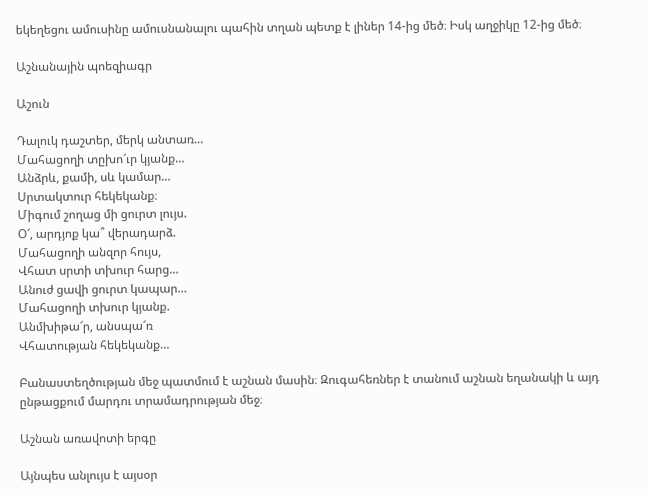եկեղեցու ամուսինը ամուսնանալու պահին տղան պետք է լիներ 14-ից մեծ։ Իսկ աղջիկը 12-ից մեծ։

Աշնանային պոեզիագր

Աշուն

Դալուկ դաշտեր, մերկ անտառ…
Մահացողի տըխո՜ւր կյանք…
Անձրև, քամի, սև կամար…
Սրտակտուր հեկեկանք։
Միգում շողաց մի ցուրտ լույս.
Օ՜, արդյոք կա՞ վերադարձ.
Մահացողի անզոր հույս,
Վհատ սրտի տխուր հարց…
Անուժ ցավի ցուրտ կապար…
Մահացողի տխուր կյանք.
Անմխիթա՜ր, անսպա՜ռ
Վհատության հեկեկանք…

Բանաստեղծության մեջ պատմում է աշնան մասին։ Զուգահեռներ է տանում աշնան եղանակի և այդ ընթացքում մարդու տրամադրության մեջ։

Աշնան առավոտի երգը

Այնպես անլույս է այսօր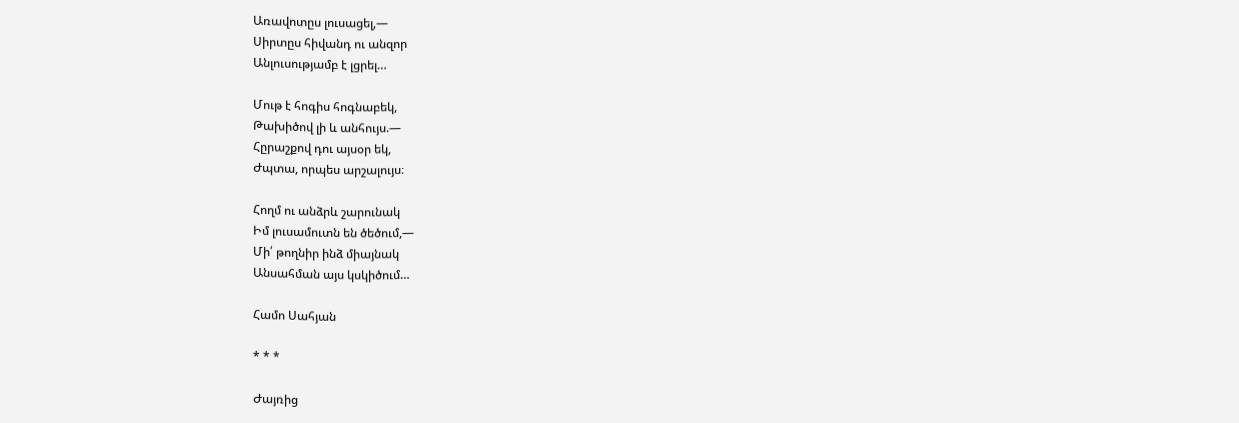Առավոտըս լուսացել,—
Սիրտըս հիվանդ ու անզոր
Անլուսությամբ է լցրել…

Մութ է հոգիս հոգնաբեկ,
Թախիծով լի և անհույս.—
Հըրաշքով դու այսօր եկ,
Ժպտա, որպես արշալույս։

Հողմ ու անձրև շարունակ
Իմ լուսամուտն են ծեծում,—
Մի՛ թողնիր ինձ միայնակ
Անսահման այս կսկիծում…

Համո Սահյան

* * *

Ժայռից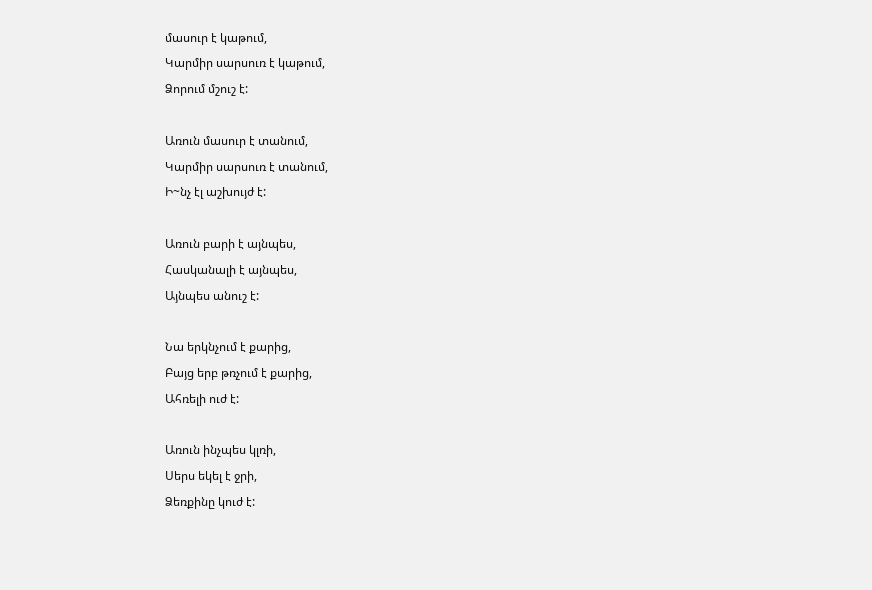մասուր է կաթում,
Կարմիր սարսուռ է կաթում,
Ձորում մշուշ է:

Առուն մասուր է տանում,
Կարմիր սարսուռ է տանում,
Ի~նչ էլ աշխույժ է:

Առուն բարի է այնպես,
Հասկանալի է այնպես,
Այնպես անուշ է:

Նա երկնչում է քարից,
Բայց երբ թռչում է քարից,
Ահռելի ուժ է:

Առուն ինչպես կլռի,
Սերս եկել է ջրի,
Ձեռքինը կուժ է: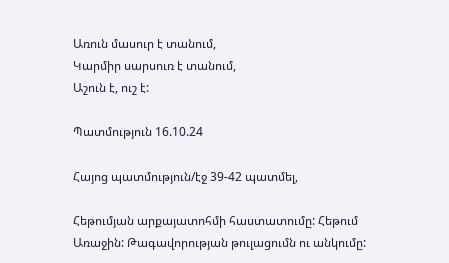Առուն մասուր է տանում,
Կարմիր սարսուռ է տանում,
Աշուն է, ուշ է:

Պատմություն 16.10.24

Հայոց պատմություն/էջ 39-42 պատմել,

Հեթումյան արքայատոհմի հաստատումը: Հեթում Առաջին: Թագավորության թուլացումն ու անկումը: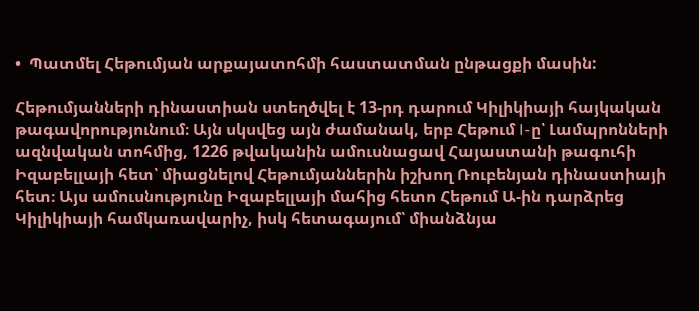•  Պատմել Հեթումյան արքայատոհմի հաստատման ընթացքի մասին:

Հեթումյանների դինաստիան ստեղծվել է 13-րդ դարում Կիլիկիայի հայկական թագավորությունում։ Այն սկսվեց այն ժամանակ, երբ Հեթում I-ը՝ Լամպրոնների ազնվական տոհմից, 1226 թվականին ամուսնացավ Հայաստանի թագուհի Իզաբելլայի հետ՝ միացնելով Հեթումյաններին իշխող Ռուբենյան դինաստիայի հետ։ Այս ամուսնությունը Իզաբելլայի մահից հետո Հեթում Ա-ին դարձրեց Կիլիկիայի համկառավարիչ, իսկ հետագայում՝ միանձնյա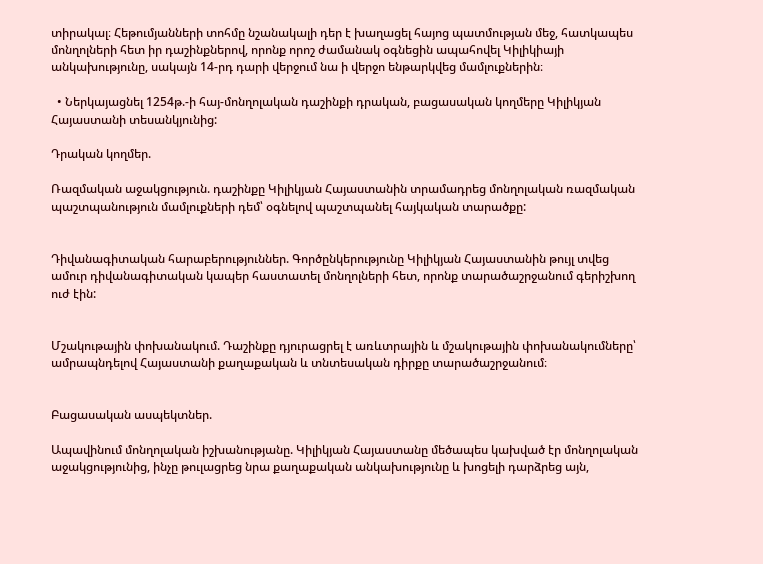տիրակալ։ Հեթումյանների տոհմը նշանակալի դեր է խաղացել հայոց պատմության մեջ, հատկապես մոնղոլների հետ իր դաշինքներով, որոնք որոշ ժամանակ օգնեցին ապահովել Կիլիկիայի անկախությունը, սակայն 14-րդ դարի վերջում նա ի վերջո ենթարկվեց մամլուքներին։

  • Ներկայացնել 1254թ.-ի հայ-մոնղոլական դաշինքի դրական, բացասական կողմերը Կիլիկյան Հայաստանի տեսանկյունից:

Դրական կողմեր.

Ռազմական աջակցություն. դաշինքը Կիլիկյան Հայաստանին տրամադրեց մոնղոլական ռազմական պաշտպանություն մամլուքների դեմ՝ օգնելով պաշտպանել հայկական տարածքը:


Դիվանագիտական հարաբերություններ. Գործընկերությունը Կիլիկյան Հայաստանին թույլ տվեց ամուր դիվանագիտական կապեր հաստատել մոնղոլների հետ, որոնք տարածաշրջանում գերիշխող ուժ էին:


Մշակութային փոխանակում. Դաշինքը դյուրացրել է առևտրային և մշակութային փոխանակումները՝ ամրապնդելով Հայաստանի քաղաքական և տնտեսական դիրքը տարածաշրջանում։


Բացասական ասպեկտներ.

Ապավինում մոնղոլական իշխանությանը. Կիլիկյան Հայաստանը մեծապես կախված էր մոնղոլական աջակցությունից, ինչը թուլացրեց նրա քաղաքական անկախությունը և խոցելի դարձրեց այն,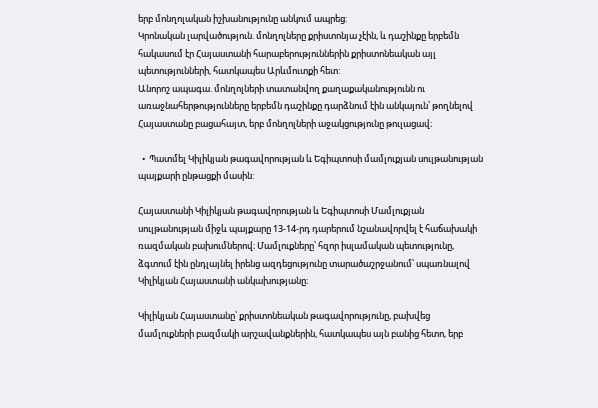երբ մոնղոլական իշխանությունը անկում ապրեց:
Կրոնական լարվածություն. մոնղոլները քրիստոնյա չէին, և դաշինքը երբեմն հակասում էր Հայաստանի հարաբերություններին քրիստոնեական այլ պետությունների, հատկապես Արևմուտքի հետ:
Անորոշ ապագա. մոնղոլների տատանվող քաղաքականությունն ու առաջնահերթությունները երբեմն դաշինքը դարձնում էին անկայուն՝ թողնելով Հայաստանը բացահայտ, երբ մոնղոլների աջակցությունը թուլացավ։

  •  Պատմել Կիլիկյան թագավորության և Եգիպտոսի մամլուքյան սուլթանության պայքարի ընթացքի մասին:

Հայաստանի Կիլիկյան թագավորության և Եգիպտոսի Մամլուքյան սուլթանության միջև պայքարը 13-14-րդ դարերում նշանավորվել է հաճախակի ռազմական բախումներով։ Մամլուքները՝ հզոր իսլամական պետությունը, ձգտում էին ընդլայնել իրենց ազդեցությունը տարածաշրջանում՝ սպառնալով Կիլիկյան Հայաստանի անկախությանը։

Կիլիկյան Հայաստանը՝ քրիստոնեական թագավորությունը, բախվեց մամլուքների բազմակի արշավանքներին, հատկապես այն բանից հետո, երբ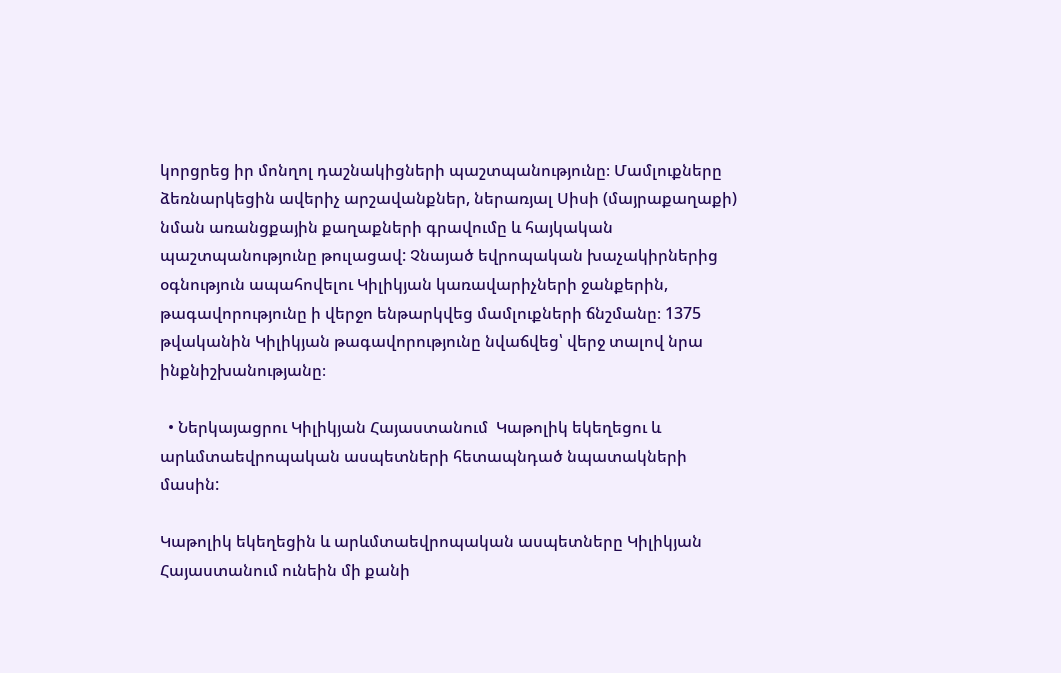կորցրեց իր մոնղոլ դաշնակիցների պաշտպանությունը։ Մամլուքները ձեռնարկեցին ավերիչ արշավանքներ, ներառյալ Սիսի (մայրաքաղաքի) նման առանցքային քաղաքների գրավումը և հայկական պաշտպանությունը թուլացավ: Չնայած եվրոպական խաչակիրներից օգնություն ապահովելու Կիլիկյան կառավարիչների ջանքերին, թագավորությունը ի վերջո ենթարկվեց մամլուքների ճնշմանը։ 1375 թվականին Կիլիկյան թագավորությունը նվաճվեց՝ վերջ տալով նրա ինքնիշխանությանը։

  • Ներկայացրու Կիլիկյան Հայաստանում  Կաթոլիկ եկեղեցու և արևմտաեվրոպական ասպետների հետապնդած նպատակների մասին:

Կաթոլիկ եկեղեցին և արևմտաեվրոպական ասպետները Կիլիկյան Հայաստանում ունեին մի քանի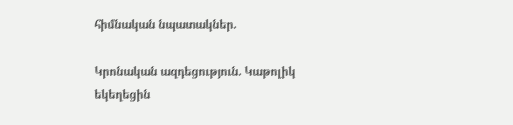հիմնական նպատակներ.

Կրոնական ազդեցություն. Կաթոլիկ եկեղեցին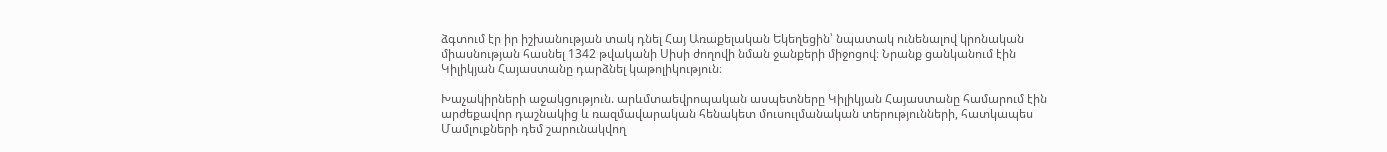ձգտում էր իր իշխանության տակ դնել Հայ Առաքելական Եկեղեցին՝ նպատակ ունենալով կրոնական միասնության հասնել 1342 թվականի Սիսի ժողովի նման ջանքերի միջոցով։ Նրանք ցանկանում էին Կիլիկյան Հայաստանը դարձնել կաթոլիկություն։

Խաչակիրների աջակցություն. արևմտաեվրոպական ասպետները Կիլիկյան Հայաստանը համարում էին արժեքավոր դաշնակից և ռազմավարական հենակետ մուսուլմանական տերությունների, հատկապես Մամլուքների դեմ շարունակվող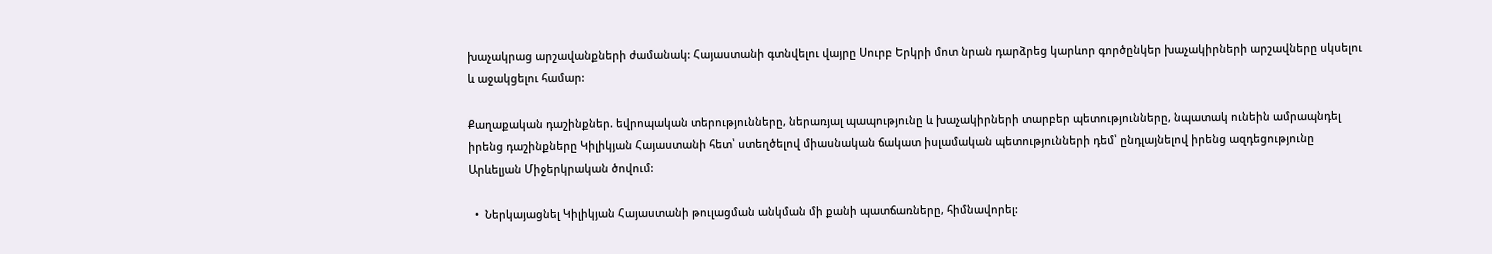խաչակրաց արշավանքների ժամանակ: Հայաստանի գտնվելու վայրը Սուրբ Երկրի մոտ նրան դարձրեց կարևոր գործընկեր խաչակիրների արշավները սկսելու և աջակցելու համար:

Քաղաքական դաշինքներ. եվրոպական տերությունները, ներառյալ պապությունը և խաչակիրների տարբեր պետությունները, նպատակ ունեին ամրապնդել իրենց դաշինքները Կիլիկյան Հայաստանի հետ՝ ստեղծելով միասնական ճակատ իսլամական պետությունների դեմ՝ ընդլայնելով իրենց ազդեցությունը Արևելյան Միջերկրական ծովում:

  •  Ներկայացնել Կիլիկյան Հայաստանի թուլացման անկման մի քանի պատճառները, հիմնավորել: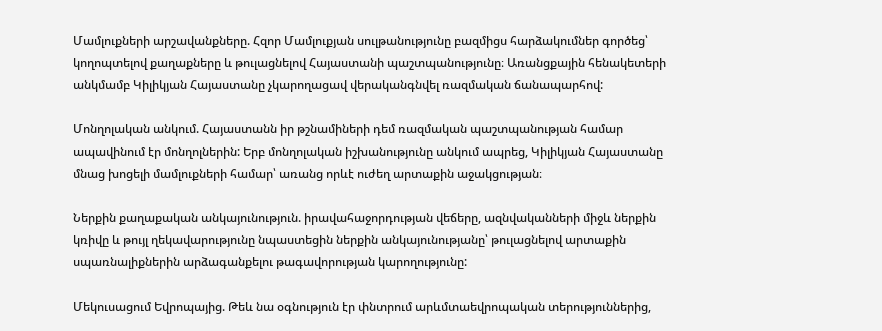Մամլուքների արշավանքները. Հզոր Մամլուքյան սուլթանությունը բազմիցս հարձակումներ գործեց՝ կողոպտելով քաղաքները և թուլացնելով Հայաստանի պաշտպանությունը։ Առանցքային հենակետերի անկմամբ Կիլիկյան Հայաստանը չկարողացավ վերականգնվել ռազմական ճանապարհով:

Մոնղոլական անկում. Հայաստանն իր թշնամիների դեմ ռազմական պաշտպանության համար ապավինում էր մոնղոլներին: Երբ մոնղոլական իշխանությունը անկում ապրեց, Կիլիկյան Հայաստանը մնաց խոցելի մամլուքների համար՝ առանց որևէ ուժեղ արտաքին աջակցության։

Ներքին քաղաքական անկայունություն. իրավահաջորդության վեճերը, ազնվականների միջև ներքին կռիվը և թույլ ղեկավարությունը նպաստեցին ներքին անկայունությանը՝ թուլացնելով արտաքին սպառնալիքներին արձագանքելու թագավորության կարողությունը:

Մեկուսացում Եվրոպայից. Թեև նա օգնություն էր փնտրում արևմտաեվրոպական տերություններից,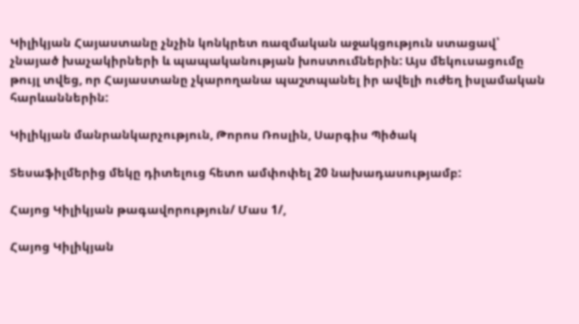Կիլիկյան Հայաստանը չնչին կոնկրետ ռազմական աջակցություն ստացավ՝ չնայած խաչակիրների և պապականության խոստումներին: Այս մեկուսացումը թույլ տվեց, որ Հայաստանը չկարողանա պաշտպանել իր ավելի ուժեղ իսլամական հարևաններին:

Կիլիկյան մանրանկարչություն, Թորոս Ռոսլին, Սարգիս Պիծակ

Տեսաֆիլմերից մեկը դիտելուց հետո ամփոփել 20 նախադասությամբ:

Հայոց Կիլիկյան թագավորություն/ Մաս 1/,

Հայոց Կիլիկյան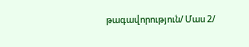թագավորություն/ Մաս 2/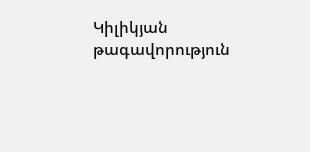Կիլիկյան թագավորություն